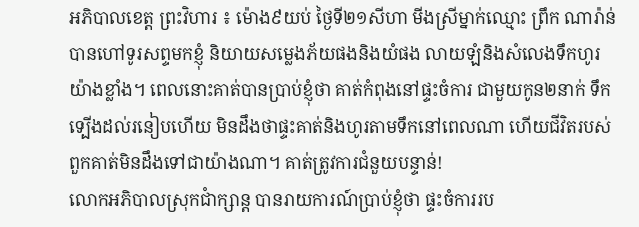អភិបាលខេត្ត ព្រះវិហារ ៖ ម៉ោង៩យប់ ថ្ងៃទី២១សីហា មីងស្រីម្នាក់ឈ្មោះ ព្រឹក ណារ៉ាន់ បានហៅទូរសព្ទមកខ្ញុំ និយាយសម្លេងភ័យផងនិងយំផង លាយឡំនិងសំលេងទឹកហូរយ៉ាងខ្លាំង។ ពេលនោះគាត់បានប្រាប់ខ្ញុំថា គាត់កំពុងនៅផ្ទះចំការ ជាមួយកូន២នាក់ ទឹកទ្បើងដល់រនៀបហើយ មិនដឹងថាផ្ទះគាត់និងហូរតាមទឹកនៅពេលណា ហើយជីវិតរបស់ពួកគាត់មិនដឹងទៅជាយ៉ាងណា។ គាត់ត្រូវការជំនួយបន្ទាន់!
លោកអភិបាលស្រុកជាំក្សាន្ត បានរាយការណ៍ប្រាប់ខ្ញុំថា ផ្ទះចំការរប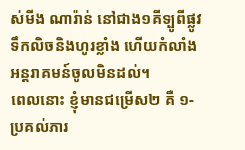ស់មីង ណារ៉ាន់ នៅជាង១គីទ្បូពីផ្លូវ ទឹកលិចនិងហូរខ្លាំង ហើយកំលាំងអន្តរាគមន៍ចូលមិនដល់។
ពេលនោះ ខ្ញុំមានជម្រើស២ គឺ ១-ប្រគល់ភារ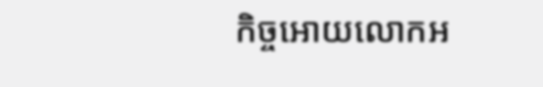កិច្ចអោយលោកអ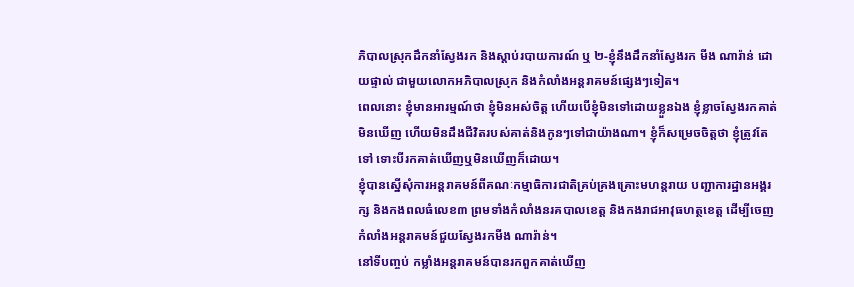ភិបាលស្រុកដឹកនាំស្វែងរក និងស្តាប់របាយការណ៍ ឬ ២-ខ្ញុំនឹងដឹកនាំស្វែងរក មីង ណារ៉ាន់ ដោយផ្ទាល់ ជាមួយលោកអភិបាលស្រុក និងកំលាំងអន្តរាគមន៍ផ្សេងៗទៀត។
ពេលនោះ ខ្ញុំមានអារម្មណ៍ថា ខ្ញុំមិនអស់ចិត្ត ហើយបើខ្ញុំមិនទៅដោយខ្លួនឯង ខ្ញុំខ្លាចស្វែងរកគាត់មិនឃើញ ហើយមិនដឹងជីវិតរបស់គាត់និងកូនៗទៅជាយ៉ាងណា។ ខ្ញុំក៏សម្រេចចិត្តថា ខ្ញុំត្រូវតែទៅ ទោះបីរកគាត់ឃើញឬមិនឃើញក៏ដោយ។
ខ្ញុំបានស្នើសុំការអន្តរាគមន៍ពីគណៈកម្មាធិការជាតិគ្រប់គ្រងគ្រោះមហន្តរាយ បញ្ជាការដ្ឋានអង្គរក្ស និងកងពលធំលេខ៣ ព្រមទាំងកំលាំងនរគបាលខេត្ត និងកងរាជអាវុធហត្ថខេត្ត ដើម្បីចេញកំលាំងអន្តរាគមន៍ជួយស្វែងរកមីង ណារ៉ាន់។
នៅទីបញ្ចប់ កម្លាំងអន្តរាគមន៍បានរកពួកគាត់ឃើញ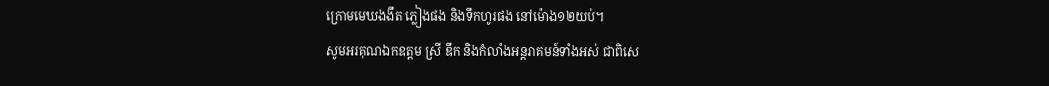ក្រោមមេឃងងឹត ភ្លៀងផង និងទឹកហូរផង នៅម៉ោង១២យប់។
សូមអរគុណឯកឧត្តម ស្រី ឌឹក និងកំលាំងអន្តរាគមន៍ទាំងអស់ ជាពិសេ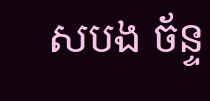សបង ច័ន្ទ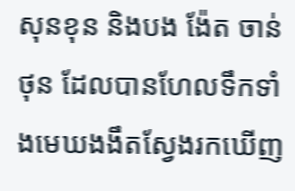សុនខុន និងបង ង៉ែត ចាន់ថុន ដែលបានហែលទឹកទាំងមេឃងងឹតស្វែងរកឃើញ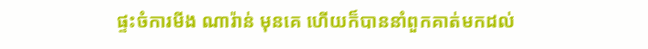ផ្ទះចំការមីង ណារ៉ាន់ មុនគេ ហើយក៏បាននាំពួកគាត់មកដល់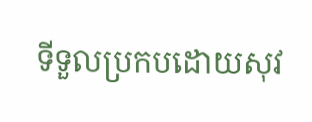ទីទួលប្រកបដោយសុវ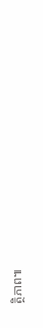ត្ថិភាព៕